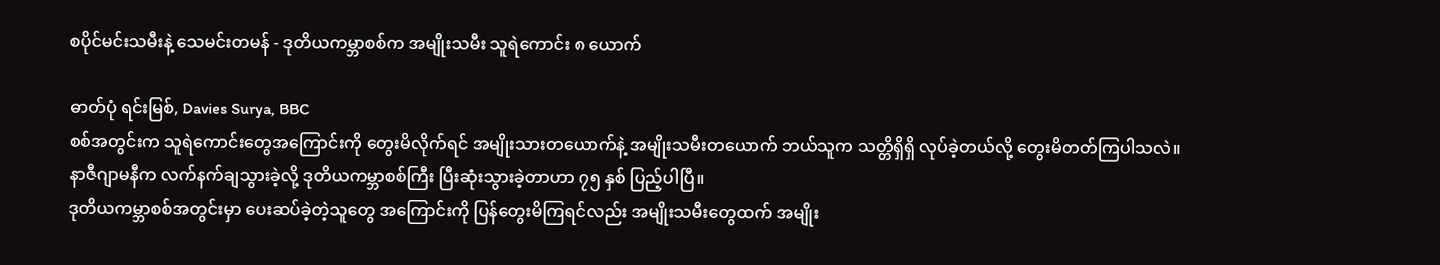စပိုင်မင်းသမီးနဲ့ သေမင်းတမန် - ဒုတိယကမ္ဘာစစ်က အမျိုးသမီး သူရဲကောင်း ၈ ယောက်

ဓာတ်ပုံ ရင်းမြစ်, Davies Surya, BBC
စစ်အတွင်းက သူရဲကောင်းတွေအကြောင်းကို တွေးမိလိုက်ရင် အမျိုးသားတယောက်နဲ့ အမျိုးသမီးတယောက် ဘယ်သူက သတ္တိရှိရှိ လုပ်ခဲ့တယ်လို့ တွေးမိတတ်ကြပါသလဲ။
နာဇီဂျာမနီက လက်နက်ချသွားခဲ့လို့ ဒုတိယကမ္ဘာစစ်ကြီး ပြီးဆုံးသွားခဲ့တာဟာ ၇၅ နှစ် ပြည့်ပါပြီ။
ဒုတိယကမ္ဘာစစ်အတွင်းမှာ ပေးဆပ်ခဲ့တဲ့သူတွေ အကြောင်းကို ပြန်တွေးမိကြရင်လည်း အမျိုးသမီးတွေထက် အမျိုး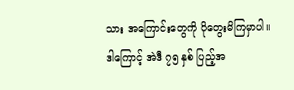သား အကြောင်းတွေကို ပိုတွေးမိကြမှာပါ။
ဒါကြောင့် အဲဒီ ၇၅ နှစ် ပြည့်အ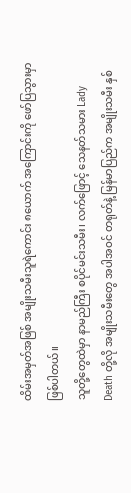ထိမ်းအမှတ်အဖြစ် အမျိုးသမီးသူရဲကောင်း ၈ယောက် အကြောင်းကို ဖော်ပြသွားမှာ ဖြစ်ပါတယ်။
သူတို့တွေထဲမှာ နာမည်ကြီး စပိုင်မင်းသမီး၊ လက်ဖြောင့် သေနတ်သမား Lady Death တို့လို အမျိုးသမီးတွေ အပါအဝင် တရုတ်နဲ့ မြန်မာပြည်က အမျိုးသမီး နှစ်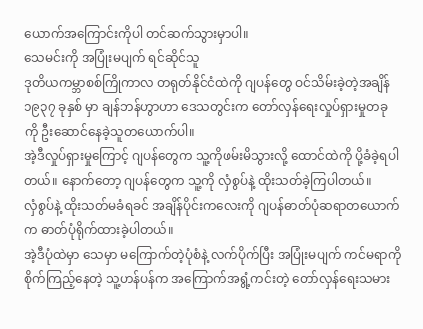ယောက်အကြောင်းကိုပါ တင်ဆက်သွားမှာပါ။
သေမင်းကို အပြုံးမပျက် ရင်ဆိုင်သူ
ဒုတိယကမ္ဘာစစ်ကြိုကာလ တရုတ်နိုင်ငံထဲကို ဂျပန်တွေ ဝင်သိမ်းခဲ့တဲ့အချိန် ၁၉၃၇ ခုနှစ် မှာ ချန်ဘန်ဟွာဟာ ဒေသတွင်းက တော်လှန်ရေးလှုပ်ရှားမှုတခုကို ဦးဆောင်နေခဲ့သူတယောက်ပါ။
အဲ့ဒီလှုပ်ရှားမှုကြောင့် ဂျပန်တွေက သူ့ကိုဖမ်းမိသွားလို့ ထောင်ထဲကို ပို့ခံခဲ့ရပါတယ်။ နောက်တော့ ဂျပန်တွေက သူ့ကို လှံစွပ်နဲ့ ထိုးသတ်ခဲ့ကြပါတယ်။
လှံစွပ်နဲ့ ထိုးသတ်မခံရခင် အချိန်ပိုင်းကလေးကို ဂျပန်ဓာတ်ပုံဆရာတယောက်က ဓာတ်ပုံရိုက်ထားခဲ့ပါတယ်။
အဲ့ဒီပုံထဲမှာ သေမှာ မကြောက်တဲ့ပုံစံနဲ့ လက်ပိုက်ပြီး အပြုံးမပျက် ကင်မရာကို စိုက်ကြည့်နေတဲ့ သူ့ဟန်ပန်က အကြောက်အရွံ့ကင်းတဲ့ တော်လှန်ရေးသမား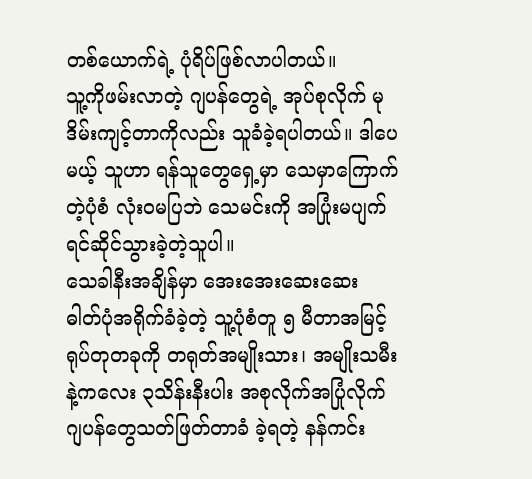တစ်ယောက်ရဲ့ ပုံရိပ်ဖြစ်လာပါတယ်။
သူ့ကိုဖမ်းလာတဲ့ ဂျပန်တွေရဲ့ အုပ်စုလိုက် မုဒိမ်းကျင့်တာကိုလည်း သူခံခဲ့ရပါတယ်။ ဒါပေမယ့် သူဟာ ရန်သူတွေရှေ့မှာ သေမှာကြောက်တဲ့ပုံစံ လုံးဝမပြဘဲ သေမင်းကို အပြုံးမပျက် ရင်ဆိုင်သွားခဲ့တဲ့သူပါ။
သေခါနီးအချိန်မှာ အေးအေးဆေးဆေး ဓါတ်ပုံအရိုက်ခံခဲ့တဲ့ သူ့ပုံစံတူ ၅ မီတာအမြင့် ရုပ်တုတခုကို တရုတ်အမျိုးသား၊ အမျိုးသမီး နဲ့ကလေး ၃သိန်းနီးပါး အစုလိုက်အပြုံလိုက် ဂျပန်တွေသတ်ဖြတ်တာခံ ခဲ့ရတဲ့ နန်ကင်း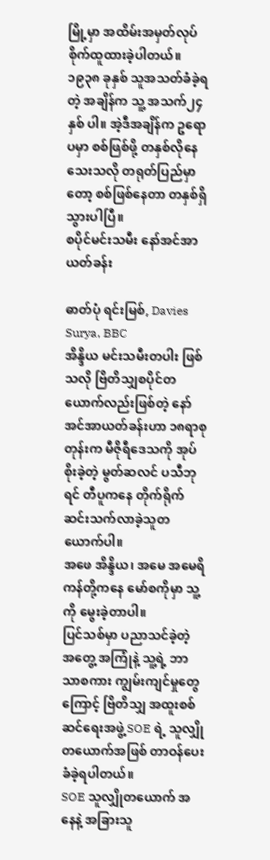မြို့မှာ အထိမ်းအမှတ်လုပ် စိုက်ထူထားခဲ့ပါတယ်။
၁၉၃၈ ခုနှစ် သူအသတ်ခံခဲ့ရတဲ့ အချိန်က သူ့ အသက်၂၄နှစ် ပါ။ အဲ့ဒီအချိန်က ဥရောပမှာ စစ်ဖြစ်ဖို့ တနှစ်လိုနေသေးသလို တရုတ်ပြည်မှာတော့ စစ်ဖြစ်နေတာ တနှစ်ရှိသွားပါပြီ။
စပိုင်မင်းသမီး နော်အင်အာယတ်ခန်း

ဓာတ်ပုံ ရင်းမြစ်, Davies Surya, BBC
အိန္ဒိယ မင်းသမီးတပါး ဖြစ်သလို ဗြိတိသျှစပိုင်တယောက်လည်းဖြစ်တဲ့ နော်အင်အာယတ်ခန်းဟာ ၁၈ရာစုတုန်းက မီဇိုရီဒေသကို အုပ်စိုးခဲ့တဲ့ မွတ်ဆလင် ပသီဘုရင် တီပူကနေ တိုက်ရိုက် ဆင်းသက်လာခဲ့သူတယောက်ပါ။
အဖေ အိန္ဒိယ၊ အမေ အမေရိကန်တို့ကနေ မော်စကိုမှာ သူ့ကို မွေးခဲ့တာပါ။
ပြင်သစ်မှာ ပညာသင်ခဲ့တဲ့ အတွေ့ အကြုံနဲ့ သူ့ရဲ့ ဘာသာစကား ကျွမ်းကျင်မှုတွေကြောင့် ဗြိတိသျှ အထူးစစ်ဆင်ရေးအဖွဲ့ SOE ရဲ့ သူလျှိုတယောက်အဖြစ် တာဝန်ပေးခံခဲ့ရပါတယ်။
SOE သူလျှိုတယောက် အနေနဲ့ အခြားသူ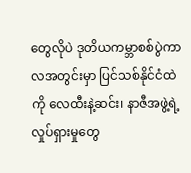တွေလိုပဲ ဒုတိယကမ္ဘာစစ်ပွဲကာလအတွင်းမှာ ပြင်သစ်နိုင်ငံထဲကို လေထီးနဲ့ဆင်း၊ နာဇီအဖွဲ့ရဲ့ လှုပ်ရှားမှုတွေ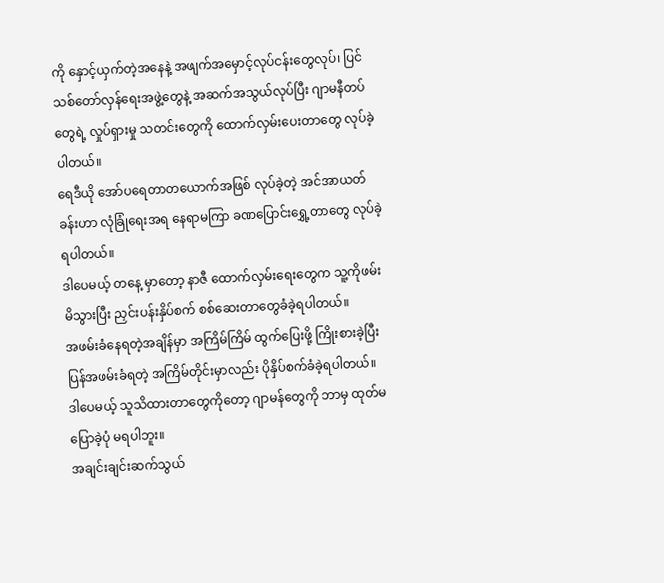ကို နှောင့်ယှက်တဲ့အနေနဲ့ အဖျက်အမှောင့်လုပ်ငန်းတွေလုပ်၊ ပြင်သစ်တော်လှန်ရေးအဖွဲ့တွေနဲ့ အဆက်အသွယ်လုပ်ပြီး ဂျာမနီတပ်တွေရဲ့ လှုပ်ရှားမှု သတင်းတွေကို ထောက်လှမ်းပေးတာတွေ လုပ်ခဲ့ပါတယ်။
ရေဒီယို အော်ပရေတာတယောက်အဖြစ် လုပ်ခဲ့တဲ့ အင်အာယတ်ခန်းဟာ လုံခြုံရေးအရ နေရာမကြာ ခဏပြောင်းရွှေ့တာတွေ လုပ်ခဲ့ရပါတယ်။
ဒါပေမယ့် တနေ့ မှာတော့ နာဇီ ထောက်လှမ်းရေးတွေက သူ့ကိုဖမ်းမိသွားပြီး ညှင်းပန်းနှိပ်စက် စစ်ဆေးတာတွေခံခဲ့ရပါတယ်။
အဖမ်းခံနေရတဲ့အချိန်မှာ အကြိမ်ကြိမ် ထွက်ပြေးဖို့ ကြိုးစားခဲ့ပြီး ပြန်အဖမ်းခံရတဲ့ အကြိမ်တိုင်းမှာလည်း ပိုနှိပ်စက်ခံခဲ့ရပါတယ်။
ဒါပေမယ့် သူသိထားတာတွေကိုတော့ ဂျာမန်တွေကို ဘာမှ ထုတ်မပြောခဲ့ပုံ မရပါဘူး။
အချင်းချင်းဆက်သွယ်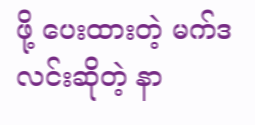ဖို့ ပေးထားတဲ့ မက်ဒလင်းဆိုတဲ့ နာ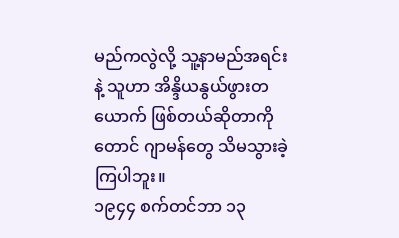မည်ကလွဲလို့ သူ့နာမည်အရင်းနဲ့ သူဟာ အိန္ဒိယနွယ်ဖွားတယောက် ဖြစ်တယ်ဆိုတာကိုတောင် ဂျာမန်တွေ သိမသွားခဲ့ကြပါဘူး။
၁၉၄၄ စက်တင်ဘာ ၁၃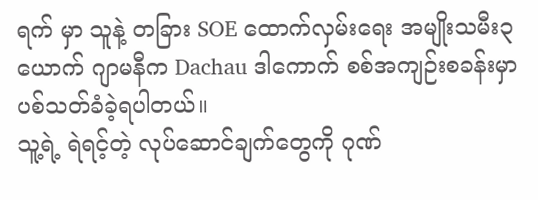ရက် မှာ သူနဲ့ တခြား SOE ထောက်လှမ်းရေး အမျိုးသမီး၃ယောက် ဂျာမနီက Dachau ဒါကောက် စစ်အကျဉ်းစခန်းမှာ ပစ်သတ်ခံခဲ့ရပါတယ်။
သူ့ရဲ့ ရဲရင့်တဲ့ လုပ်ဆောင်ချက်တွေကို ဂုဏ်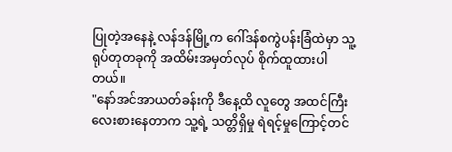ပြုတဲ့အနေနဲ့ လန်ဒန်မြို့က ဂေါ်ဒန်စကွဲပန်းခြံထဲမှာ သူ့ရုပ်တုတခုကို အထိမ်းအမှတ်လုပ် စိုက်ထူထားပါတယ်။
"နော်အင်အာယတ်ခန်းကို ဒီနေ့ထိ လူတွေ အထင်ကြီးလေးစားနေတာက သူ့ရဲ့ သတ္တိရှိမှု ရဲရင့်မှုကြောင့်တင်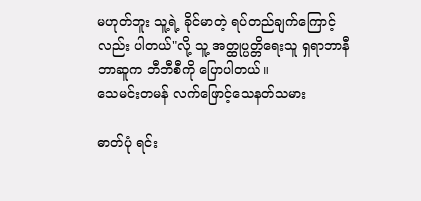မဟုတ်ဘူး သူ့ရဲ့ ခိုင်မာတဲ့ ရပ်တည်ချက်ကြောင့်လည်း ပါတယ်"လို့ သူ့ အတ္ထုပ္ပတ္တိရေးသူ ရှရာဘာနီဘာဆူက ဘီဘီစီကို ပြောပါတယ်။
သေမင်းတမန် လက်ဖြောင့်သေနတ်သမား

ဓာတ်ပုံ ရင်း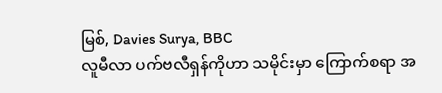မြစ်, Davies Surya, BBC
လူမီလာ ပက်ဗလီရှန်ကိုဟာ သမိုင်းမှာ ကြောက်စရာ အ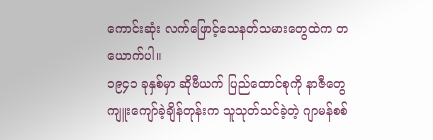ကောင်းဆုံး လက်ဖြောင့်သေနတ်သမားတွေထဲက တယောက်ပါ။
၁၉၄၁ ခုနှစ်မှာ ဆိုဗီယက် ပြည်ထောင်စုကို နာဇီတွေ ကျူးကျော်ခဲ့ချိန်တုန်းက သူသုတ်သင်ခဲ့တဲ့ ဂျာမန်စစ်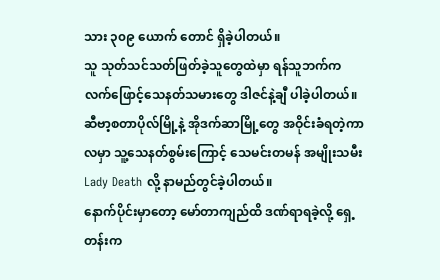သား ၃၀၉ ယောက် တောင် ရှိခဲ့ပါတယ်။
သူ သုတ်သင်သတ်ဖြတ်ခဲ့သူတွေထဲမှာ ရန်သူဘက်က လက်ဖြောင့်သေနတ်သမားတွေ ဒါဇင်နဲ့ချီ ပါခဲ့ပါတယ်။
ဆီဗာ့စတာပိုလ်မြို့နဲ့ အိုဒက်ဆာမြို့တွေ အဝိုင်းခံရတဲ့ကာလမှာ သူ့သေနတ်စွမ်းကြောင့် သေမင်းတမန် အမျိုးသမီး Lady Death လို့ နာမည်တွင်ခဲ့ပါတယ်။
နောက်ပိုင်းမှာတော့ မော်တာကျည်ထိ ဒဏ်ရာရခဲ့လို့ ရှေ့တန်းက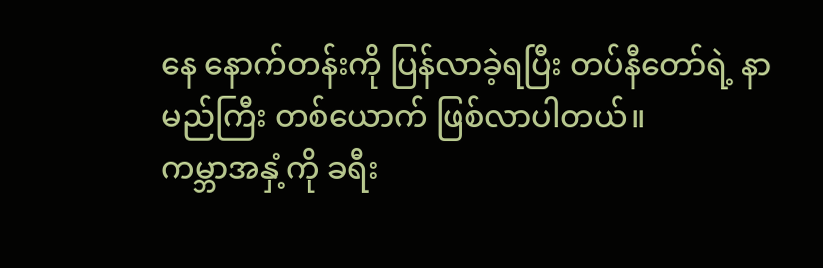နေ နောက်တန်းကို ပြန်လာခဲ့ရပြီး တပ်နီတော်ရဲ့ နာမည်ကြီး တစ်ယောက် ဖြစ်လာပါတယ်။
ကမ္ဘာအနှံ့ကို ခရီး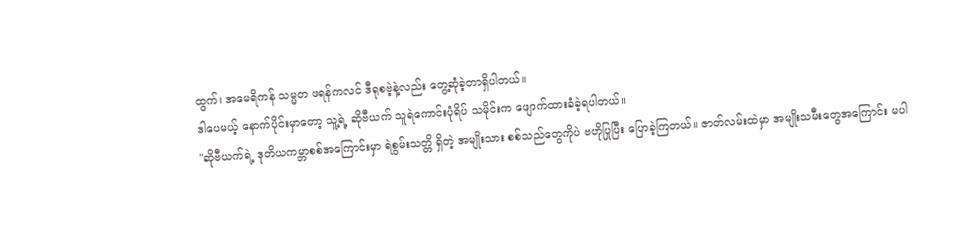ထွက်၊ အမေရိကန် သမ္မတ ဖရန်ကလင် ဒီရုစဗဲ့နဲ့လည်း တွေ့ဆုံခဲ့တာရှိပါတယ်။
ဒါပေမယ့် နောက်ပိုင်းမှာတော့ သူ့ရဲ့ ဆိုဗီယက် သူရဲကောင်းပုံရိပ် သမိုင်းက ဖျောက်ထားခံခဲ့ရပါတယ်။
"ဆိုဗီယက်ရဲ့ ဒုတိယကမ္ဘာစစ်အကြောင်းမှာ ရဲစွမ်းသတ္တိ ရှိတဲ့ အမျိုးသား စစ်သည်တွေကိုပဲ ဗဟိုပြုပြီး ပြောခဲ့ကြတယ်။ ဇာတ်လမ်းထဲမှာ အမျိုးသမီးတွေအကြောင်း မပါ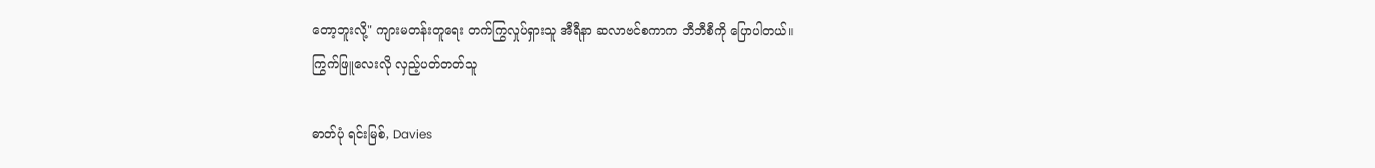တော့ဘူးလို့" ကျားမတန်းတူရေး တက်ကြွလှုပ်ရှားသူ အီရီနာ ဆလာဗင်စကာက ဘီဘီစီကို ပြောပါတယ်။
ကြွက်ဖြူလေးလို လှည့်ပတ်တတ်သူ

ဓာတ်ပုံ ရင်းမြစ်, Davies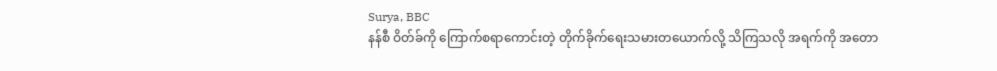Surya, BBC
နန်စီ ဝိတ်ခ်ကို ကြောက်စရာကောင်းတဲ့ တိုက်ခိုက်ရေးသမားတယောက်လို့ သိကြသလို အရက်ကို အတော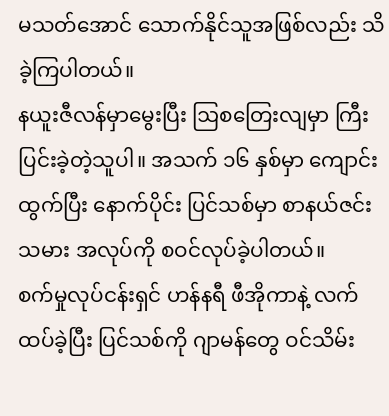မသတ်အောင် သောက်နိုင်သူအဖြစ်လည်း သိခဲ့ကြပါတယ်။
နယူးဇီလန်မှာမွေးပြီး ဩစတြေးလျမှာ ကြီးပြင်းခဲ့တဲ့သူပါ။ အသက် ၁၆ နှစ်မှာ ကျောင်းထွက်ပြီး နောက်ပိုင်း ပြင်သစ်မှာ စာနယ်ဇင်းသမား အလုပ်ကို စဝင်လုပ်ခဲ့ပါတယ်။
စက်မှုလုပ်ငန်းရှင် ဟန်နရီ ဖီအိုကာနဲ့ လက်ထပ်ခဲ့ပြီး ပြင်သစ်ကို ဂျာမန်တွေ ဝင်သိမ်း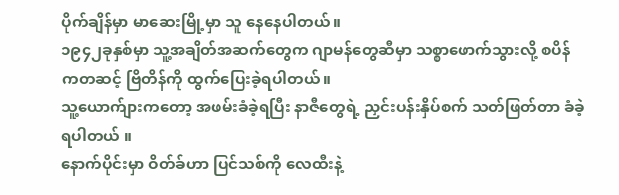ပိုက်ချိန်မှာ မာဆေးမြို့မှာ သူ နေနေပါတယ်။
၁၉၄၂ခုနှစ်မှာ သူ့အချိတ်အဆက်တွေက ဂျာမန်တွေဆီမှာ သစ္စာဖောက်သွားလို့ စပိန်ကတဆင့် ဗြိတိန်ကို ထွက်ပြေးခဲ့ရပါတယ်။
သူ့ယောက်ျားကတော့ အဖမ်းခံခဲ့ရပြီး နာဇီတွေရဲ့ ညှင်းပန်းနှိပ်စက် သတ်ဖြတ်တာ ခံခဲ့ရပါတယ် ။
နောက်ပိုင်းမှာ ဝိတ်ခ်ဟာ ပြင်သစ်ကို လေထီးနဲ့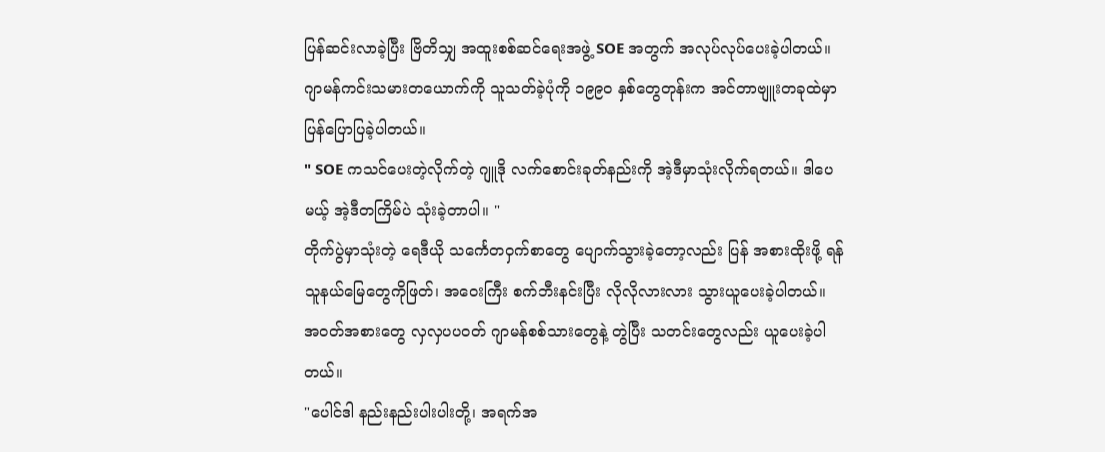ပြန်ဆင်းလာခဲ့ပြီး ဗြိတိသျှ အထူးစစ်ဆင်ရေးအဖွဲ့ SOE အတွက် အလုပ်လုပ်ပေးခဲ့ပါတယ်။
ဂျာမန်ကင်းသမားတယောက်ကို သူသတ်ခဲ့ပုံကို ၁၉၉ဝ နှစ်တွေတုန်းက အင်တာဗျူးတခုထဲမှာ ပြန်ပြောပြခဲ့ပါတယ်။
" SOE ကသင်ပေးတဲ့လိုက်တဲ့ ဂျူဒို လက်စောင်းခုတ်နည်းကို အဲ့ဒီမှာသုံးလိုက်ရတယ်။ ဒါပေမယ့် အဲ့ဒီတကြိမ်ပဲ သုံးခဲ့တာပါ။ "
တိုက်ပွဲမှာသုံးတဲ့ ရေဒီယို သင်္ကေတဝှက်စာတွေ ပျောက်သွားခဲ့တော့လည်း ပြန် အစားထိုးဖို့ ရန်သူနယ်မြေတွေကိုဖြတ်၊ အဝေးကြီး စက်ဘီးနင်းပြီး လိုလိုလားလား သွားယူပေးခဲ့ပါတယ်။
အဝတ်အစားတွေ လှလှပပဝတ် ဂျာမန်စစ်သားတွေနဲ့ တွဲပြီး သတင်းတွေလည်း ယူပေးခဲ့ပါတယ်။
"ပေါင်ဒါ နည်းနည်းပါးပါးတို့၊ အရက်အ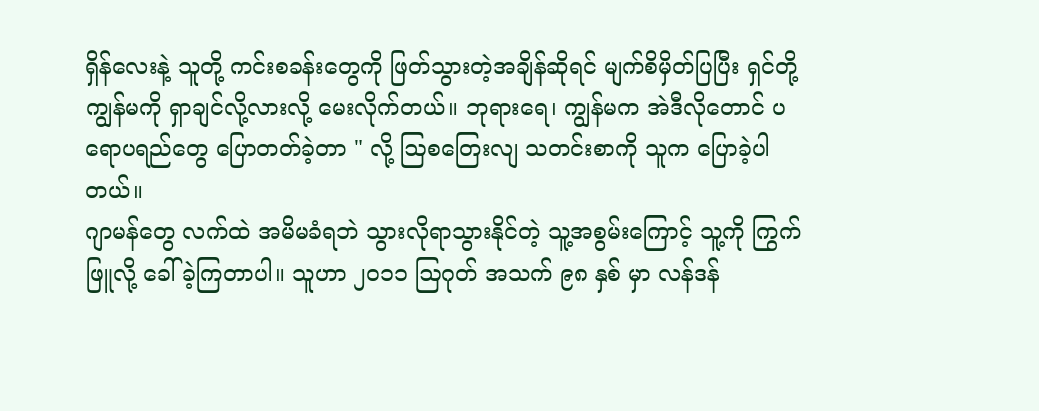ရှိန်လေးနဲ့ သူတို့ ကင်းစခန်းတွေကို ဖြတ်သွားတဲ့အချိန်ဆိုရင် မျက်စိမှိတ်ပြပြီး ရှင်တို့ ကျွန်မကို ရှာချင်လို့လားလို့ မေးလိုက်တယ်။ ဘုရားရေ၊ ကျွန်မက အဲဒီလိုတောင် ပရောပရည်တွေ ပြောတတ်ခဲ့တာ " လို့ ဩစတြေးလျ သတင်းစာကို သူက ပြောခဲ့ပါတယ်။
ဂျာမန်တွေ လက်ထဲ အမိမခံရဘဲ သွားလိုရာသွားနိုင်တဲ့ သူ့အစွမ်းကြောင့် သူ့ကို ကြွက်ဖြူလို့ ခေါ်ခဲ့ကြတာပါ။ သူဟာ ၂၀၁၁ ဩဂုတ် အသက် ၉၈ နှစ် မှာ လန်ဒန်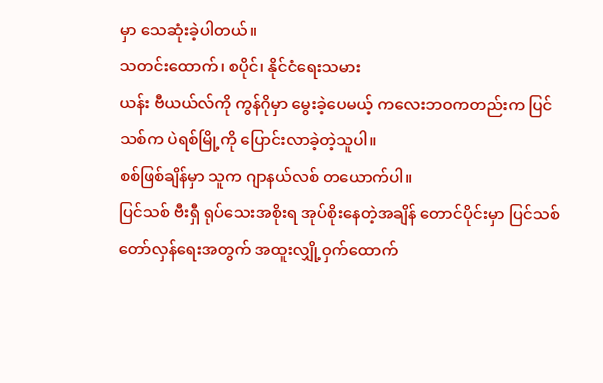မှာ သေဆုံးခဲ့ပါတယ်။
သတင်းထောက်၊ စပိုင်၊ နိုင်ငံရေးသမား
ယန်း ဗီယယ်လ်ကို ကွန်ဂိုမှာ မွေးခဲ့ပေမယ့် ကလေးဘဝကတည်းက ပြင်သစ်က ပဲရစ်မြို့ကို ပြောင်းလာခဲ့တဲ့သူပါ။
စစ်ဖြစ်ချိန်မှာ သူက ဂျာနယ်လစ် တယောက်ပါ။
ပြင်သစ် ဗီးရှီ ရုပ်သေးအစိုးရ အုပ်စိုးနေတဲ့အချိန် တောင်ပိုင်းမှာ ပြင်သစ်တော်လှန်ရေးအတွက် အထူးလျှို့ဝှက်ထောက်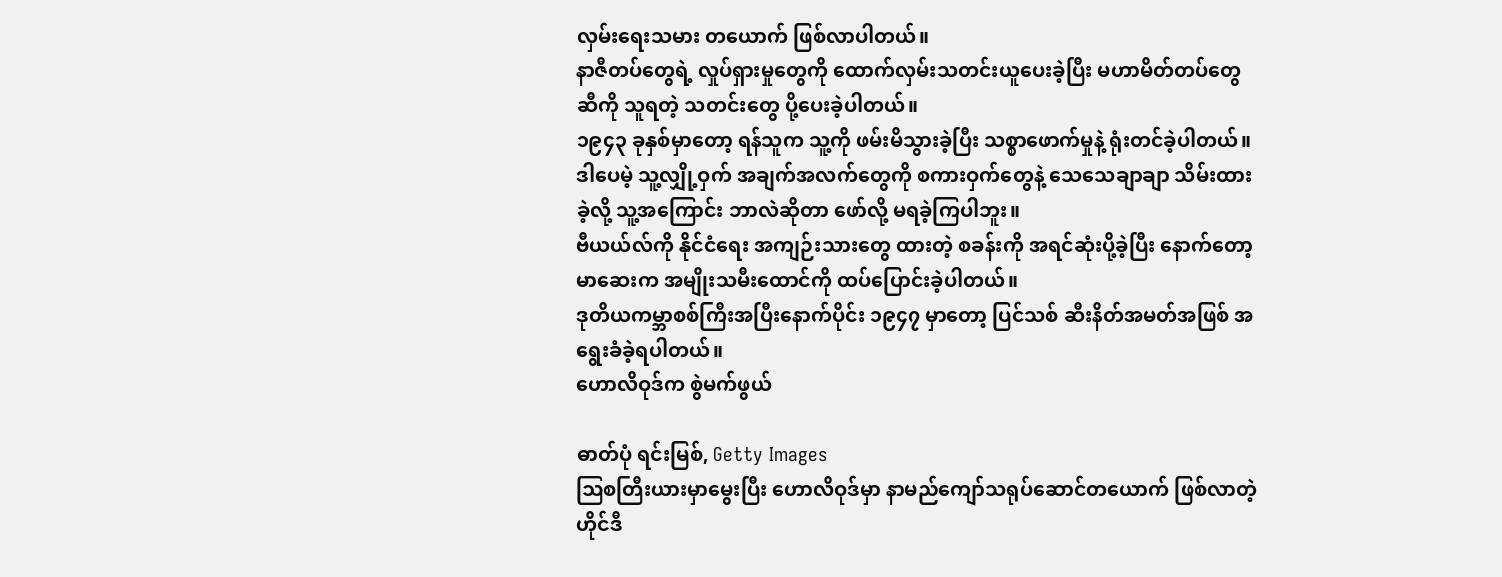လှမ်းရေးသမား တယောက် ဖြစ်လာပါတယ်။
နာဇီတပ်တွေရဲ့ လှုပ်ရှားမှုတွေကို ထောက်လှမ်းသတင်းယူပေးခဲ့ပြီး မဟာမိတ်တပ်တွေဆီကို သူရတဲ့ သတင်းတွေ ပို့ပေးခဲ့ပါတယ်။
၁၉၄၃ ခုနှစ်မှာတော့ ရန်သူက သူ့ကို ဖမ်းမိသွားခဲ့ပြီး သစ္စာဖောက်မှုနဲ့ ရုံးတင်ခဲ့ပါတယ်။
ဒါပေမဲ့ သူ့လျှို့ဝှက် အချက်အလက်တွေကို စကားဝှက်တွေနဲ့ သေသေချာချာ သိမ်းထားခဲ့လို့ သူ့အကြောင်း ဘာလဲဆိုတာ ဖော်လို့ မရခဲ့ကြပါဘူး။
ဗီယယ်လ်ကို နိုင်ငံရေး အကျဉ်းသားတွေ ထားတဲ့ စခန်းကို အရင်ဆုံးပို့ခဲ့ပြီး နောက်တော့ မာဆေးက အမျိုးသမီးထောင်ကို ထပ်ပြောင်းခဲ့ပါတယ်။
ဒုတိယကမ္ဘာစစ်ကြီးအပြီးနောက်ပိုင်း ၁၉၄၇ မှာတော့ ပြင်သစ် ဆီးနိတ်အမတ်အဖြစ် အရွေးခံခဲ့ရပါတယ်။
ဟောလိဝုဒ်က စွဲမက်ဖွယ်

ဓာတ်ပုံ ရင်းမြစ်, Getty Images
ဩစတြီးယားမှာမွေးပြီး ဟောလိဝုဒ်မှာ နာမည်ကျော်သရုပ်ဆောင်တယောက် ဖြစ်လာတဲ့ ဟိုင်ဒီ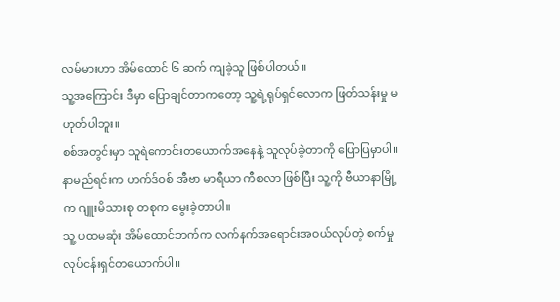လမ်မားဟာ အိမ်ထောင် ၆ ဆက် ကျခဲ့သူ ဖြစ်ပါတယ်။
သူ့အကြောင်း ဒီမှာ ပြောချင်တာကတော့ သူ့ရဲ့ရုပ်ရှင်လောက ဖြတ်သန်းမှု မဟုတ်ပါဘူး။
စစ်အတွင်းမှာ သူရဲကောင်းတယောက်အနေနဲ့ သူလုပ်ခဲ့တာကို ပြောပြမှာပါ။
နာမည်ရင်းက ဟက်ဒ်ဝစ် အီဗာ မာရီယာ ကီစလာ ဖြစ်ပြီး သူ့ကို ဗီယာနာမြို့က ဂျူးမိသားစု တစုက မွေးခဲ့တာပါ။
သူ့ ပထမဆုံး အိမ်ထောင်ဘက်က လက်နက်အရောင်းအဝယ်လုပ်တဲ့ စက်မှုလုပ်ငန်းရှင်တယောက်ပါ။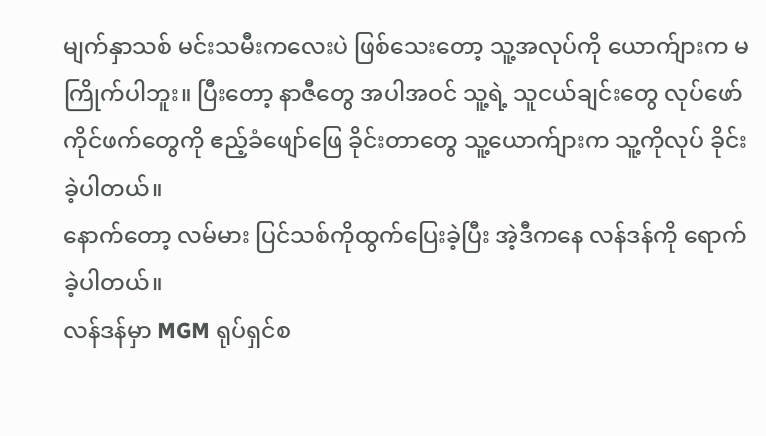မျက်နှာသစ် မင်းသမီးကလေးပဲ ဖြစ်သေးတော့ သူ့အလုပ်ကို ယောက်ျားက မကြိုက်ပါဘူး။ ပြီးတော့ နာဇီတွေ အပါအဝင် သူ့ရဲ့ သူငယ်ချင်းတွေ လုပ်ဖော်ကိုင်ဖက်တွေကို ဧည့်ခံဖျော်ဖြေ ခိုင်းတာတွေ သူ့ယောက်ျားက သူ့ကိုလုပ် ခိုင်းခဲ့ပါတယ်။
နောက်တော့ လမ်မား ပြင်သစ်ကိုထွက်ပြေးခဲ့ပြီး အဲ့ဒီကနေ လန်ဒန်ကို ရောက်ခဲ့ပါတယ်။
လန်ဒန်မှာ MGM ရုပ်ရှင်စ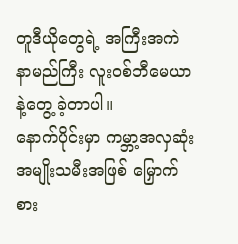တူဒီယိုတွေရဲ့ အကြီးအကဲ နာမည်ကြီး လူးဝစ်ဘီမေယာ နဲ့တွေ့ ခဲ့တာပါ။
နောက်ပိုင်းမှာ ကမ္ဘာ့အလှဆုံး အမျိုးသမီးအဖြစ် မြှောက်စား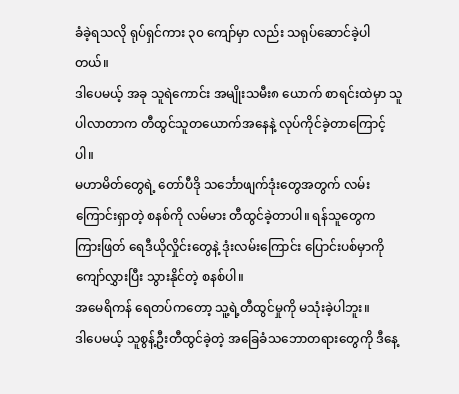ခံခဲ့ရသလို ရုပ်ရှင်ကား ၃၀ ကျော်မှာ လည်း သရုပ်ဆောင်ခဲ့ပါတယ်။
ဒါပေမယ့် အခု သူရဲကောင်း အမျိုးသမီး၈ ယောက် စာရင်းထဲမှာ သူပါလာတာက တီထွင်သူတယောက်အနေနဲ့ လုပ်ကိုင်ခဲ့တာကြောင့်ပါ။
မဟာမိတ်တွေရဲ့ တော်ပီဒို သင်္ဘောဖျက်ဒုံးတွေအတွက် လမ်းကြောင်းရှာတဲ့ စနစ်ကို လမ်မား တီထွင်ခဲ့တာပါ။ ရန်သူတွေက ကြားဖြတ် ရေဒီယိုလှိုင်းတွေနဲ့ ဒုံးလမ်းကြောင်း ပြောင်းပစ်မှာကို ကျော်လွှားပြီး သွားနိုင်တဲ့ စနစ်ပါ။
အမေရိကန် ရေတပ်ကတော့ သူ့ရဲ့တီထွင်မှုကို မသုံးခဲ့ပါဘူး။
ဒါပေမယ့် သူစွန့်ဦးတီထွင်ခဲ့တဲ့ အခြေခံသဘောတရားတွေကို ဒီနေ့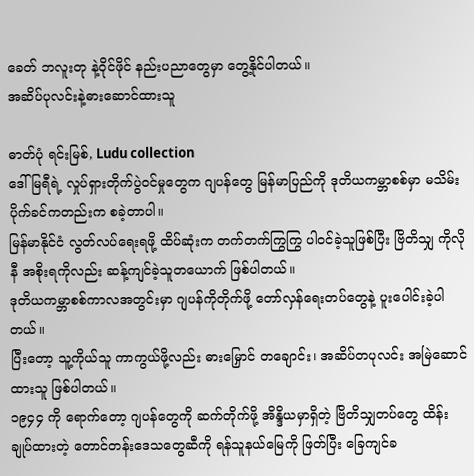ခေတ် ဘလူးတု နဲ့ဝိုင်ဖိုင် နည်းပညာတွေမှာ တွေ့နိုင်ပါတယ်။
အဆိပ်ပုလင်းနဲ့ဓားဆောင်ထားသူ

ဓာတ်ပုံ ရင်းမြစ်, Ludu collection
ဒေါ်မြရီရဲ့ လှုပ်ရှားတိုက်ပွဲဝင်မှုတွေက ဂျပန်တွေ မြန်မာပြည်ကို ဒုတိယကမ္ဘာစစ်မှာ မသိမ်းပိုက်ခင်ကတည်းက စခဲ့တာပါ။
မြန်မာနိုင်ငံ လွတ်လပ်ရေးရဖို့ ထိပ်ဆုံးက တက်တက်ကြွကြွ ပါဝင်ခဲ့သူဖြစ်ပြီး ဗြိတိသျှ ကိုလိုနီ အစိုးရကိုလည်း ဆန့်ကျင်ခဲ့သူတယောက် ဖြစ်ပါတယ်။
ဒုတိယကမ္ဘာစစ်ကာလအတွင်းမှာ ဂျပန်ကိုတိုက်ဖို့ တော်လှန်ရေးတပ်တွေနဲ့ ပူးပေါင်းခဲ့ပါတယ်။
ပြီးတော့ သူ့ကိုယ်သူ ကာကွယ်ဖို့လည်း ဓားမြှောင် တချောင်း၊ အဆိပ်တပုလင်း အမြဲဆောင်ထားသူ ဖြစ်ပါတယ်။
၁၉၄၄ ကို ရောက်တော့ ဂျပန်တွေကို ဆက်တိုက်ဖို့ အိန္ဒိယမှာရှိတဲ့ ဗြိတိသျှတပ်တွေ ထိန်းချုပ်ထားတဲ့ တောင်တန်းဒေသတွေဆီကို ရန်သူနယ်မြေကို ဖြတ်ပြီး ခြေကျင်ခ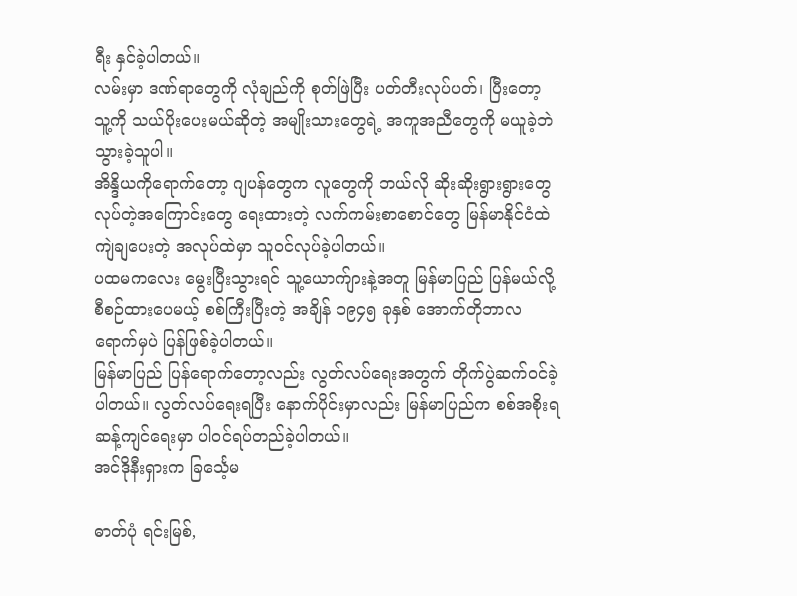ရီး နှင်ခဲ့ပါတယ်။
လမ်းမှာ ဒဏ်ရာတွေကို လုံချည်ကို စုတ်ဖြဲပြီး ပတ်တီးလုပ်ပတ်၊ ပြီးတော့ သူ့ကို သယ်ပိုးပေးမယ်ဆိုတဲ့ အမျိုးသားတွေရဲ့ အကူအညီတွေကို မယူခဲ့ဘဲ သွားခဲ့သူပါ။
အိန္ဒိယကိုရောက်တော့ ဂျပန်တွေက လူတွေကို ဘယ်လို ဆိုးဆိုးရွားရွားတွေ လုပ်တဲ့အကြောင်းတွေ ရေးထားတဲ့ လက်ကမ်းစာစောင်တွေ မြန်မာနိုင်ငံထဲ ကျဲချပေးတဲ့ အလုပ်ထဲမှာ သူဝင်လုပ်ခဲ့ပါတယ်။
ပထမကလေး မွေးပြီးသွားရင် သူ့ယောက်ျားနဲ့အတူ မြန်မာပြည် ပြန်မယ်လို့ စီစဉ်ထားပေမယ့် စစ်ကြီးပြီးတဲ့ အချိန် ၁၉၄၅ ခုနှစ် အောက်တိုဘာလ ရောက်မှပဲ ပြန်ဖြစ်ခဲ့ပါတယ်။
မြန်မာပြည် ပြန်ရောက်တော့လည်း လွတ်လပ်ရေးအတွက် တိုက်ပွဲဆက်ဝင်ခဲ့ပါတယ်။ လွတ်လပ်ရေးရပြီး နောက်ပိုင်းမှာလည်း မြန်မာပြည်က စစ်အစိုးရဆန့်ကျင်ရေးမှာ ပါဝင်ရပ်တည်ခဲ့ပါတယ်။
အင်ဒိုနီးရှားက ခြင်္သေ့မ

ဓာတ်ပုံ ရင်းမြစ်,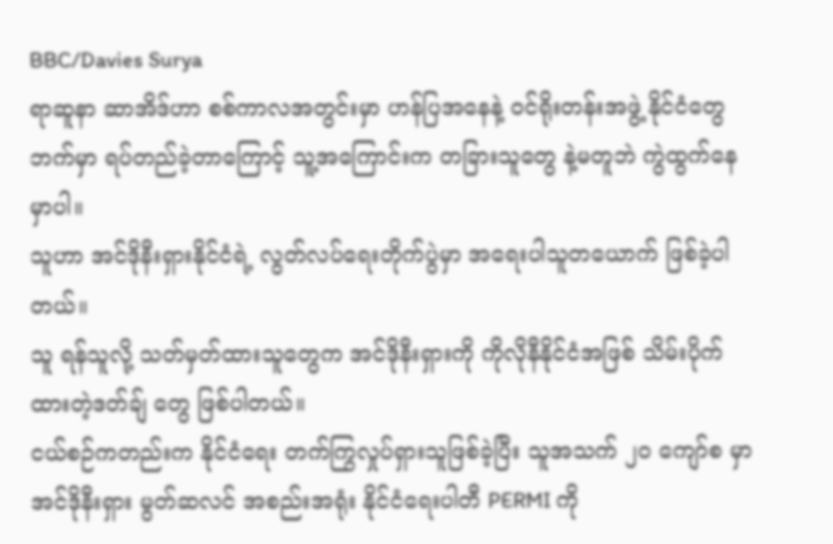BBC/Davies Surya
ရာဆူနာ ဆာအိဒ်ဟာ စစ်ကာလအတွင်းမှာ ဟန်ပြအနေနဲ့ ဝင်ရိုးတန်းအဖွဲ့ နိုင်ငံတွေဘက်မှာ ရပ်တည်ခဲ့တာကြောင့် သူ့အကြောင်းက တခြားသူတွေ နဲ့မတူဘဲ ကွဲထွက်နေမှာပါ။
သူဟာ အင်ဒိုနီးရှားနိုင်ငံရဲ့ လွတ်လပ်ရေးတိုက်ပွဲမှာ အရေးပါသူတယောက် ဖြစ်ခဲ့ပါတယ်။
သူ ရန်သူလို့ သတ်မှတ်ထားသူတွေက အင်ဒိုနီးရှားကို ကိုလိုနီနိုင်ငံအဖြစ် သိမ်းပိုက်ထားတဲ့ဒတ်ချ် တွေ ဖြစ်ပါတယ်။
ငယ်စဉ်ကတည်းက နိုင်ငံရေး တက်ကြွလှုပ်ရှားသူဖြစ်ခဲ့ပြီး သူအသက် ၂၀ ကျော်စ မှာ အင်ဒိုနီးရှား မွတ်ဆလင် အစည်းအရုံး နိုင်ငံရေးပါတီ PERMI ကို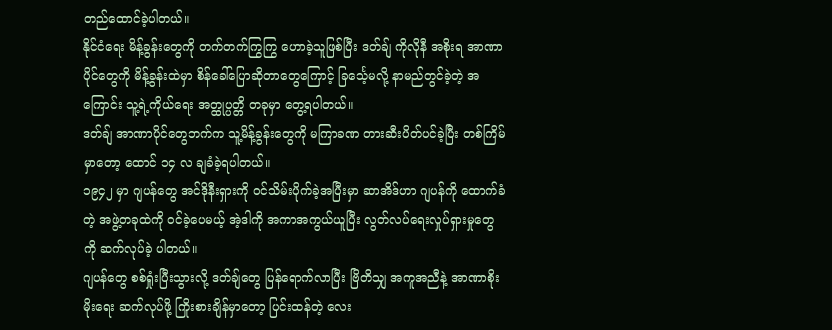တည်ထောင်ခဲ့ပါတယ်။
နိုင်ငံရေး မိန့်ခွန်းတွေကို တက်တက်ကြွကြွ ဟောခဲ့သူဖြစ်ပြီး ဒတ်ချ် ကိုလိုနီ အစိုးရ အာဏာပိုင်တွေကို မိန့်ခွန်းထဲမှာ စိန်ခေါ်ပြောဆိုတာတွေကြောင့် ခြင်္သေ့မလို့ နာမည်တွင်ခဲ့တဲ့ အကြောင်း သူ့ရဲ့ကိုယ်ရေး အတ္ထုပ္ပတ္တိ တခုမှာ တွေ့ရပါတယ်။
ဒတ်ချ် အာဏာပိုင်တွေဘက်က သူ့မိန့်ခွန်းတွေကို မကြာခဏ တားဆီးပိတ်ပင်ခဲ့ပြီး တစ်ကြိမ်မှာတော့ ထောင် ၁၄ လ ချခံခဲ့ရပါတယ်။
၁၉၄၂ မှာ ဂျပန်တွေ အင်ဒိုနီးရှားကို ဝင်သိမ်းပိုက်ခဲ့အပြီးမှာ ဆာအိဒ်ဟာ ဂျပန်ကို ထောက်ခံတဲ့ အဖွဲ့တခုထဲကို ဝင်ခဲ့ပေမယ့် အဲ့ဒါကို အကာအကွယ်ယူပြီး လွတ်လပ်ရေးလှုပ်ရှားမှုတွေကို ဆက်လုပ်ခဲ့ ပါတယ်။
ဂျပန်တွေ စစ်ရှုံးပြီးသွားလို့ ဒတ်ချ်တွေ ပြန်ရောက်လာပြီး ဗြိတိသျှ အကူအညီနဲ့ အာဏာစိုးမိုးရေး ဆက်လုပ်ဖို့ ကြိုးစားချိန်မှာတော့ ပြင်းထန်တဲ့ လေး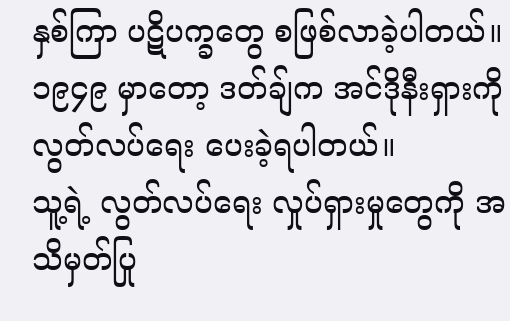နှစ်ကြာ ပဋိပက္ခတွေ စဖြစ်လာခဲ့ပါတယ်။
၁၉၄၉ မှာတော့ ဒတ်ချ်က အင်ဒိုနီးရှားကို လွတ်လပ်ရေး ပေးခဲ့ရပါတယ်။
သူ့ရဲ့ လွတ်လပ်ရေး လှုပ်ရှားမှုတွေကို အသိမှတ်ပြု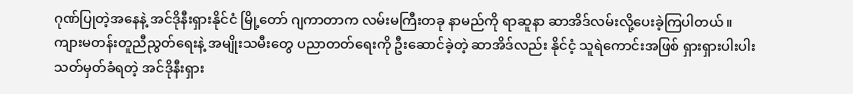ဂုဏ်ပြုတဲ့အနေနဲ့ အင်ဒိုနီးရှားနိုင်ငံ မြို့တော် ဂျကာတာက လမ်းမကြီးတခု နာမည်ကို ရာဆူနာ ဆာအိဒ်လမ်းလို့ပေးခဲ့ကြပါတယ်။
ကျားမတန်းတူညီညွတ်ရေးနဲ့ အမျိုးသမီးတွေ ပညာတတ်ရေးကို ဦးဆောင်ခဲ့တဲ့ ဆာအိဒ်လည်း နိုင်ငံ့ သူရဲကောင်းအဖြစ် ရှားရှားပါးပါး သတ်မှတ်ခံရတဲ့ အင်ဒိုနီးရှား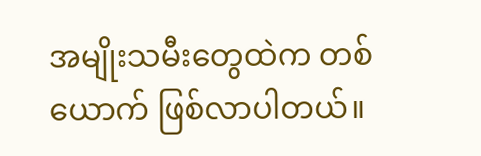အမျိုးသမီးတွေထဲက တစ်ယောက် ဖြစ်လာပါတယ်။